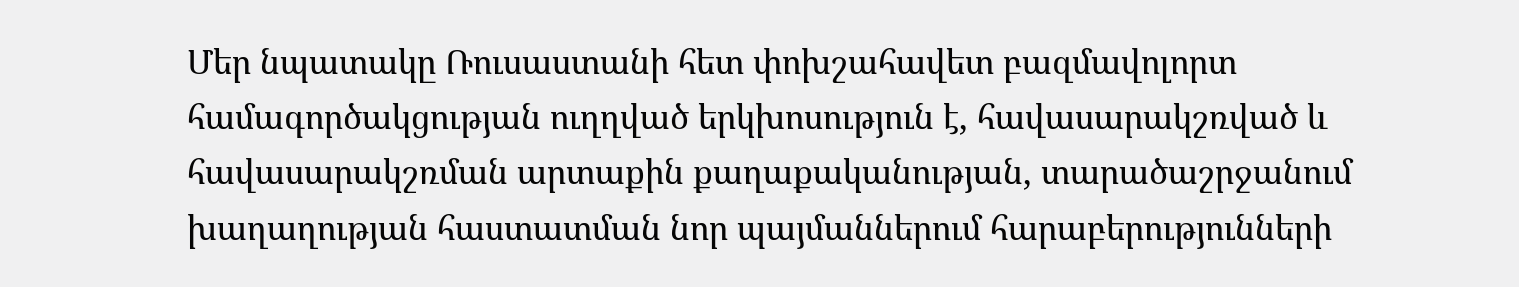Մեր նպատակը Ռուսաստանի հետ փոխշահավետ բազմավոլորտ համագործակցության ուղղված երկխոսություն է, հավասարակշռված և հավասարակշռման արտաքին քաղաքականության, տարածաշրջանում խաղաղության հաստատման նոր պայմաններում հարաբերությունների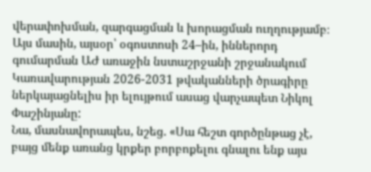վերափոխման, զարգացման և խորացման ուղղությամբ։ Այս մասին, այսօր՝ օգոստոսի 24–ին, իններորդ գումարման ԱԺ առաջին նստաշրջանի շրջանակում Կառավարության 2026-2031 թվականների ծրագիրը ներկայացնելիս իր ելույթում ասաց վարչապետ Նիկոլ Փաշինյանը:
Նա, մասնավորապես, նշեց. «Սա հեշտ գործընթաց չէ, բայց մենք առանց կրքեր բորբոքելու գնալու ենք այս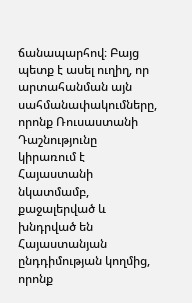ճանապարհով։ Բայց պետք է ասել ուղիղ, որ արտահանման այն սահմանափակումները, որոնք Ռուսաստանի Դաշնությունը կիրառում է Հայաստանի նկատմամբ, քաջալերված և խնդրված են Հայաստանյան ընդդիմության կողմից, որոնք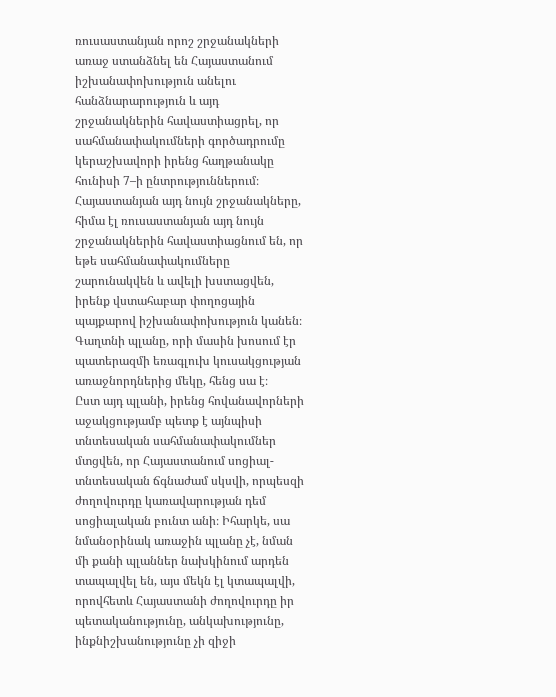ռուսաստանյան որոշ շրջանակների առաջ ստանձնել են Հայաստանում իշխանափոխություն անելու հանձնարարություն և այդ շրջանակներին հավաստիացրել, որ սահմանափակումների գործադրումը կերաշխավորի իրենց հաղթանակը հունիսի 7–ի ընտրություններում։
Հայաստանյան այդ նույն շրջանակները, հիմա էլ ռուսաստանյան այդ նույն շրջանակներին հավաստիացնում են, որ եթե սահմանափակումները շարունակվեն և ավելի խստացվեն, իրենք վստահաբար փողոցային պայքարով իշխանափոխություն կանեն։ Գաղտնի պլանը, որի մասին խոսում էր պատերազմի եռագլուխ կուսակցության առաջնորդներից մեկը, հենց սա է։
Ըստ այդ պլանի, իրենց հովանավորների աջակցությամբ պետք է այնպիսի տնտեսական սահմանափակումներ մտցվեն, որ Հայաստանում սոցիալ-տնտեսական ճգնաժամ սկսվի, որպեսզի ժողովուրդը կառավարության դեմ սոցիալական բունտ անի։ Իհարկե, սա նմանօրինակ առաջին պլանը չէ, նման մի քանի պլաններ նախկինում արդեն տապալվել են, այս մեկն էլ կտապալվի, որովհետև Հայաստանի ժողովուրդը իր պետականությունը, անկախությունը, ինքնիշխանությունը չի զիջի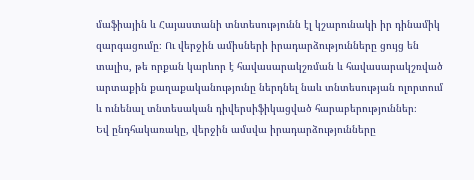մաֆիային և Հայաստանի տնտեսությունն էլ կշարունակի իր դինամիկ զարգացումը։ Ու վերջին ամիսների իրադարձությունները ցույց են տալիս, թե որքան կարևոր է հավասարակշռման և հավասարակշռված արտաքին քաղաքականությունը ներդնել նաև տնտեսության ոլորտում և ունենալ տնտեսական դիվերսիֆիկացված հարաբերություններ։
Եվ ընդհակառակը, վերջին ամսվա իրադարձությունները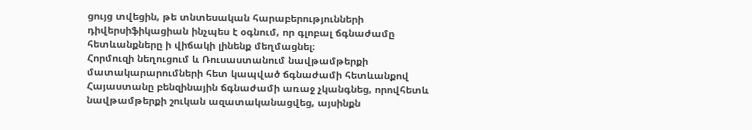ցույց տվեցին, թե տնտեսական հարաբերությունների դիվերսիֆիկացիան ինչպես է օգնում, որ գլոբալ ճգնաժամը հետևանքները ի վիճակի լինենք մեղմացնել։
Հորմուզի նեղուցում և Ռուսաստանում նավթամթերքի մատակարարումների հետ կապված ճգնաժամի հետևանքով Հայաստանը բենզինային ճգնաժամի առաջ չկանգնեց, որովհետև նավթամթերքի շուկան ազատականացվեց, այսինքն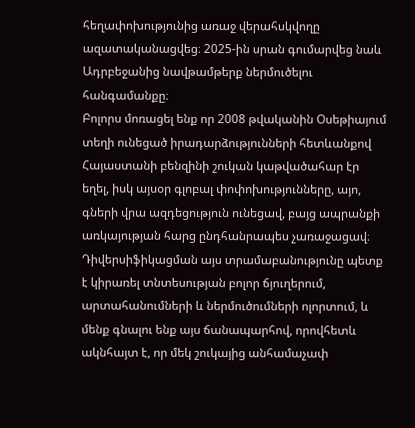հեղափոխությունից առաջ վերահսկվողը ազատականացվեց։ 2025-ին սրան գումարվեց նաև Ադրբեջանից նավթամթերք ներմուծելու հանգամանքը։
Բոլորս մոռացել ենք որ 2008 թվականին Օսեթիայում տեղի ունեցած իրադարձությունների հետևանքով Հայաստանի բենզինի շուկան կաթվածահար էր եղել, իսկ այսօր գլոբալ փոփոխությունները, այո, գների վրա ազդեցություն ունեցավ, բայց ապրանքի առկայության հարց ընդհանրապես չառաջացավ։
Դիվերսիֆիկացման այս տրամաբանությունը պետք է կիրառել տնտեսության բոլոր ճյուղերում, արտահանումների և ներմուծումների ոլորտում, և մենք գնալու ենք այս ճանապարհով, որովհետև ակնհայտ է, որ մեկ շուկայից անհամաչափ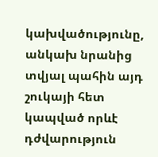կախվածությունը, անկախ նրանից տվյալ պահին այդ շուկայի հետ կապված որևէ դժվարություն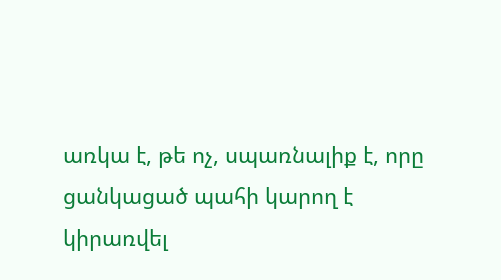առկա է, թե ոչ, սպառնալիք է, որը ցանկացած պահի կարող է կիրառվել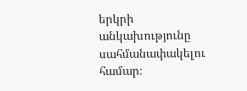երկրի անկախությունը սահմանափակելու համար։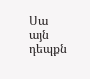Սա այն դեպքն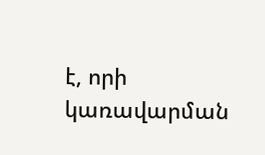է, որի կառավարման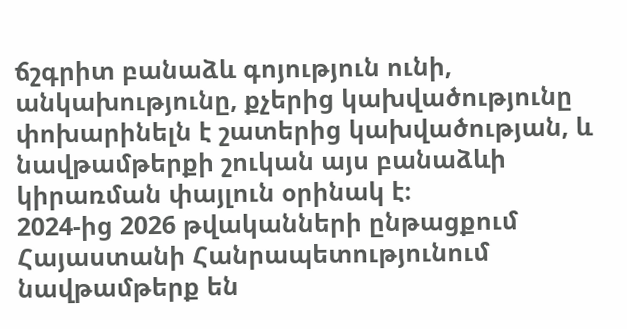ճշգրիտ բանաձև գոյություն ունի, անկախությունը, քչերից կախվածությունը փոխարինելն է շատերից կախվածության, և նավթամթերքի շուկան այս բանաձևի կիրառման փայլուն օրինակ է։
2024-ից 2026 թվականների ընթացքում Հայաստանի Հանրապետությունում նավթամթերք են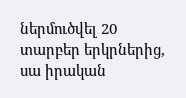ներմուծվել 20 տարբեր երկրներից, սա իրական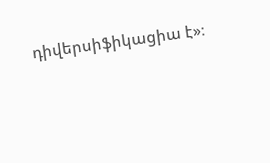դիվերսիֆիկացիա է»։